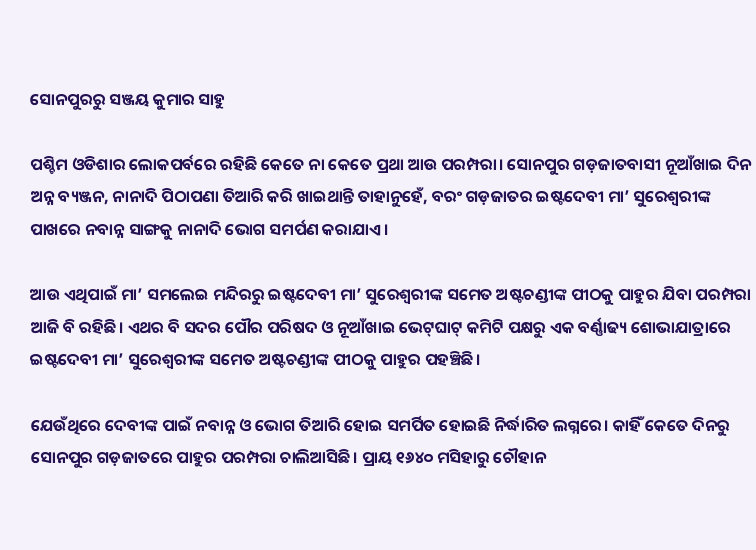ସୋନପୁରରୁ ସଞ୍ଜୟ କୁମାର ସାହୁ

ପଶ୍ଚିମ ଓଡିଶାର ଲୋକପର୍ବରେ ରହିଛି କେତେ ନା କେତେ ପ୍ରଥା ଆଉ ପରମ୍ପରା। ସୋନପୁର ଗଡ଼ଜାତବାସୀ ନୂଆଁଖାଇ ଦିନ ଅନ୍ନ ବ୍ୟଞ୍ଜନ, ନାନାଦି ପିଠାପଣା ତିଆରି କରି ଖାଇଥାନ୍ତି ତାହାନୁହେଁ, ବରଂ ଗଡ଼ଜାତର ଇଷ୍ଟଦେବୀ ମା’ ସୁରେଶ୍ୱରୀଙ୍କ ପାଖରେ ନବାନ୍ନ ସାଙ୍ଗକୁ ନାନାଦି ଭୋଗ ସମର୍ପଣ କରାଯାଏ।

ଆଉ ଏଥିପାଇଁ ମା’ ସମଲେଇ ମନ୍ଦିରରୁ ଇଷ୍ଟଦେବୀ ମା’ ସୁରେଶ୍ୱରୀଙ୍କ ସମେତ ଅଷ୍ଟଚଣ୍ଡୀଙ୍କ ପୀଠକୁ ପାହୁର ଯିବା ପରମ୍ପରା ଆଜି ବି ରହିଛି। ଏଥର ବି ସଦର ପୌର ପରିଷଦ ଓ ନୂଆଁଖାଇ ଭେଟ୍‌ଘାଟ୍ କମିଟି ପକ୍ଷରୁ ଏକ ବର୍ଣ୍ଣାଢ୍ୟ ଶୋଭାଯାତ୍ରାରେ ଇଷ୍ଟଦେବୀ ମା’ ସୁରେଶ୍ୱରୀଙ୍କ ସମେତ ଅଷ୍ଟଚଣ୍ଡୀଙ୍କ ପୀଠକୁ ପାହୁର ପହଞ୍ଚିଛି।

ଯେଉଁଥିରେ ଦେବୀଙ୍କ ପାଇଁ ନବାନ୍ନ ଓ ଭୋଗ ତିଆରି ହୋଇ ସମର୍ପିତ ହୋଇଛି ନିର୍ଦ୍ଧାରିତ ଲଗ୍ନରେ। କାହିଁ କେତେ ଦିନରୁ ସୋନପୁର ଗଡ଼ଜାତରେ ପାହୁର ପରମ୍ପରା ଚାଲିଆସିଛି। ପ୍ରାୟ ୧୬୪୦ ମସିହାରୁ ଚୌହାନ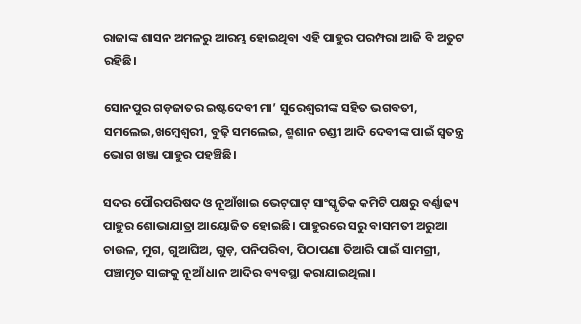ରାଜାଙ୍କ ଶାସନ ଅମଳରୁ ଆରମ୍ଭ ହୋଇଥିବା ଏହି ପାହୁର ପରମ୍ପରା ଆଜି ବି ଅତୁଟ ରହିଛି।

ସୋନପୁର ଗଡ଼ଜାତର ଇଷ୍ଟଦେବୀ ମା’ ସୁରେଶ୍ୱରୀଙ୍କ ସହିତ ଭଗବତୀ, ସମଲେଇ,ଖମ୍ବେଶ୍ୱରୀ, ବୁଢ଼ି ସମଲେଇ, ଶ୍ମଶାନ ଚଣ୍ଡୀ ଆଦି ଦେବୀଙ୍କ ପାଇଁ ସ୍ୱତନ୍ତ୍ର ଭୋଗ ଖଞ୍ଜା ପାହୁର ପହଞ୍ଚିଛି।

ସଦର ପୌରପରିଷଦ ଓ ନୂଆଁଖାଇ ଭେଟ୍‌ଘାଟ୍ ସାଂସ୍କୃତିକ କମିଟି ପକ୍ଷରୁ ବର୍ଣ୍ଣାଢ୍ୟ ପାହୁର ଶୋଭାଯାତ୍ରା ଆୟୋଜିତ ହୋଇଛି। ପାହୁରରେ ସରୁ ବାସମତୀ ଅରୁଆ ଚାଉଳ, ମୁଗ, ଗୁଆଘିଅ, ଗୁଡ଼, ପନିପରିବା, ପିଠାପଣା ତିଆରି ପାଇଁ ସାମଗ୍ରୀ, ପଞ୍ଚାମୃତ ସାଙ୍ଗକୁ ନୂଆଁ ଧାନ ଆଦିର ବ୍ୟବସ୍ଥା କରାଯାଇଥିଲା।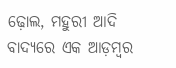ଢ଼ୋଲ, ମହୁରୀ ଆଦି ବାଦ୍ୟରେ ଏକ ଆଡ଼ମ୍ବର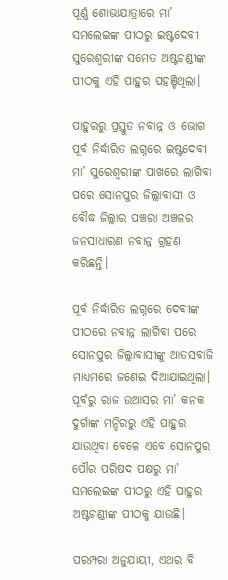ପୂର୍ଣ୍ଣ ଶୋଭାଯାତ୍ରାରେ ମା’ ସମଲେଇଙ୍କ ପୀଠରୁ ଇଷ୍ଟଦେବୀ ସୁରେଶ୍ୱରୀଙ୍କ ସମେତ ଅଷ୍ଟଚଣ୍ଡୀଙ୍କ ପୀଠକୁ ଏହି ପାହୁର ପହଞ୍ଚିଥିଲା।

ପାହୁରରୁ ପ୍ରସ୍ତୁତ ନବାନ୍ନ ଓ ଭୋଗ ପୂର୍ବ ନିର୍ଦ୍ଧାରିତ ଲଗ୍ନରେ ଇଷ୍ଟଦେବୀ ମା’ ସୁରେଶ୍ୱରୀଙ୍କ ପାଖରେ ଲାଗିବା ପରେ ସୋନପୁର ଜିଲ୍ଲାବାସୀ ଓ ବୌଦ୍ଧ ଜିଲ୍ଲାର ପଞ୍ଚରା ଅଞ୍ଚଳର ଜନସାଧାରଣ ନବାନ୍ନ ଗ୍ରହଣ କରିଛନ୍ତି।

ପୂର୍ବ ନିର୍ଦ୍ଧାରିତ ଲଗ୍ନରେ ଦେବୀଙ୍କ ପୀଠରେ ନବାନ୍ନ ଲାଗିବା ପରେ ସୋନପୁର ଜିଲ୍ଲାବାସୀଙ୍କୁ ଆତସବାଜି ମାଧ୍ୟମରେ ଜଣେଇ ଦିଆଯାଇଥିଲା। ପୂର୍ବରୁ ରାଜ ଉଆସର ମା’ କନକ ଦୁର୍ଗାଙ୍କ ମନ୍ଦିରରୁ ଏହି ପାହୁର ଯାଉଥିବା ବେଳେ ଏବେ ସୋନପୁର ପୌର ପରିଷଦ ପକ୍ଷରୁ ମା’ ସମଲେଇଙ୍କ ପୀଠରୁ ଏହି ପାହୁର ଅଷ୍ଟଚଣ୍ଡୀଙ୍କ ପୀଠକୁ ଯାଉଛି।

ପରମ୍ପରା ଅନୁଯାୟୀ, ଏଥର ବି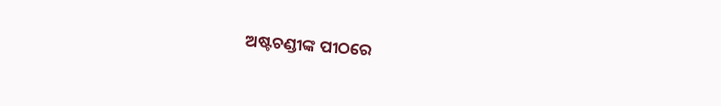ଅଷ୍ଟଚଣ୍ଡୀଙ୍କ ପୀଠରେ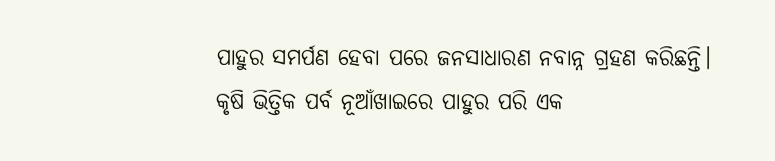ପାହୁର ସମର୍ପଣ ହେବା ପରେ ଜନସାଧାରଣ ନବାନ୍ନ ଗ୍ରହଣ କରିଛନ୍ତି। କୃଷି ଭିତ୍ତିକ ପର୍ବ ନୂଆଁଖାଇରେ ପାହୁର ପରି ଏକ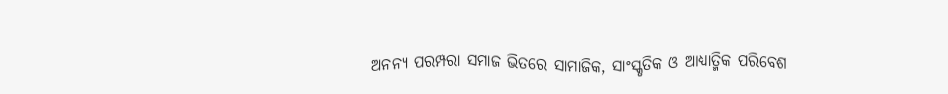ଅନନ୍ୟ ପରମ୍ପରା ସମାଜ ଭିତରେ ସାମାଜିକ, ସାଂସ୍କୃତିକ ଓ ଆଧ୍ୟାତ୍ମିକ ପରିବେଶ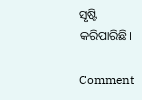ସୃଷ୍ଟି କରିପାରିଛି।

Comment